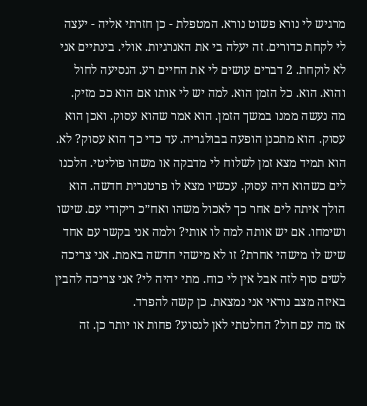מרגיש לי נורא פשוט נורא. המטפלת - כן חזרתי אליה - יעצה לי לקחת כדורים. זה יעלה בי את האנרגיות. אולי. בינתיים אני לא לוקחת. 2 דברים עושים לי את החיים רע. הנסיעה לחול והוא. הוא. כל הזמן הוא. למה יש לי אותו אם הוא ככ מזיק. מה נעשה ממנו במשך הזמן. הוא אמר שהוא עסוק. ואכן הוא עסוק. הוא מתכנן הופעה בבולגריה. עד כדי כך הוא עסוק? לא. הוא תמיד מצא זמן לשלוח לי מדבקה או משהו פוליטי. הלכנו לים כשהוא היה עסוק. עכשיו מצא לו פרטנרית חדשה. הוא הולך איתה לים אחר כך לאכול משהו ואח״כ ריקודי עם. שישו ושימחו. אם יש אותה למה לו אותי? ולמה אני בקשר עם אחד שיש לו מישהי אחרת? זו לא מישהי חדשה באמת. אני צריכה לשים סוף לזה אבל אין לי כוח. מתי יהיה לי? אני צריכה להבין באיזה מצב נוראי אני נמצאת. כן קשה להפרד.
אז מה עם חול? החלטתי לאן לנסוע? פחות או יותר כן. זה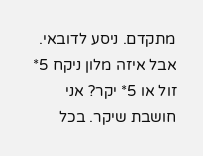מתקדם. ניסע לדובאי. אבל איזה מלון ניקח 5* זול או 5* יקר? אני חושבת שיקר. בכל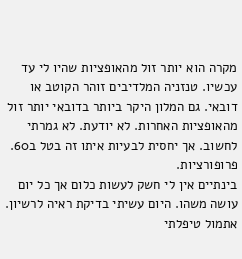מקרה הוא יותר זול מהאופציות שהיו לי עד עכשיו. טנזניה המלדיבים זוהר הקוטב או דובאי. גם המלון היקר ביותר בדובאי יותר זול מהאופציות האחרות. לא יודעת. לא גמרתי לחשוב. אך יחסית לבעיות איתו זה בטל ב60. פרופורציות.
בינתיים אין לי חשק לעשות כלום אך כל יום עושה משהו. היום עשיתי בדיקת ראיה לרשיון. אתמול טיפלתי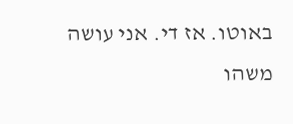באוטו. אז די. אני עושה משהו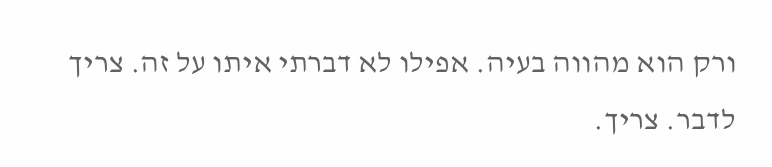ורק הוא מהווה בעיה. אפילו לא דברתי איתו על זה. צריך לדבר. צריך.